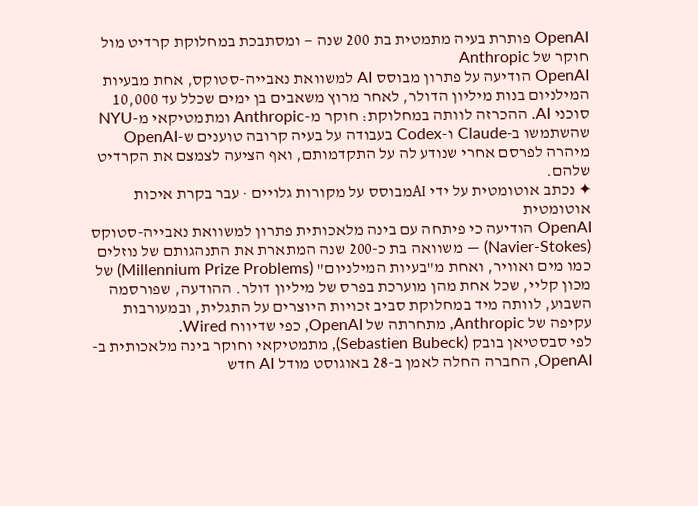OpenAI פותרת בעיה מתמטית בת 200 שנה — ומסתבכת במחלוקת קרדיט מול חוקר של Anthropic
OpenAI הודיעה על פתרון מבוסס AI למשוואת נאבייה-סטוקס, אחת מבעיות המילניום בנות מיליון הדולר, לאחר מרוץ משאבים בן ימים שכלל עד 10,000 סוכני AI. ההכרזה לוותה במחלוקת: חוקר מ-Anthropic ומתמטיקאי מ-NYU שהשתמשו ב-Claude ו-Codex בעבודה על בעיה קרובה טוענים ש-OpenAI מיהרה לפרסם אחרי שנודע לה על התקדמותם, ואף הציעה לצמצם את הקרדיט שלהם.
✦ נכתב אוטומטית על ידי AIמבוסס על מקורות גלויים · עבר בקרת איכות אוטומטית
OpenAI הודיעה כי פיתחה עם בינה מלאכותית פתרון למשוואת נאבייה-סטוקס (Navier-Stokes) — משוואה בת כ-200 שנה המתארת את התנהגותם של נוזלים כמו מים ואוויר, ואחת מ"בעיות המילניום" (Millennium Prize Problems) של מכון קליי, שכל אחת מהן מוערכת בפרס של מיליון דולר. ההודעה, שפורסמה השבוע, לוותה מיד במחלוקת סביב זכויות היוצרים על התגלית, ובמעורבות עקיפה של Anthropic, מתחרתה של OpenAI, כפי שדיווח Wired.
לפי סבסטיאן בובק (Sebastien Bubeck), מתמטיקאי וחוקר בינה מלאכותית ב-OpenAI, החברה החלה לאמן ב-28 באוגוסט מודל AI חדש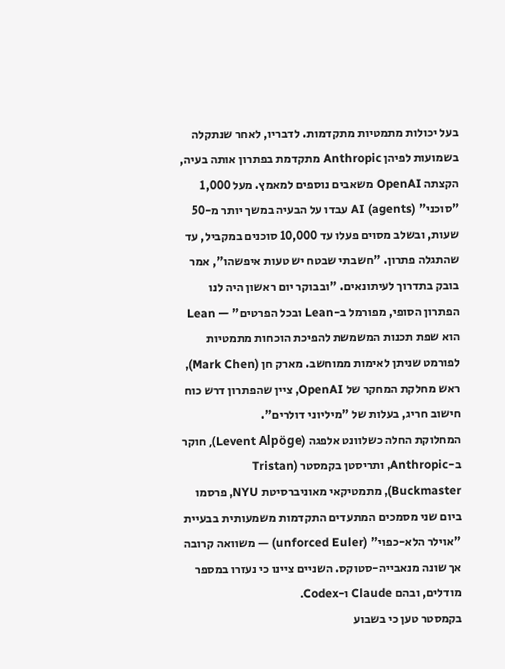בעל יכולות מתמטיות מתקדמות. לדבריו, לאחר שנתקלה בשמועות לפיהן Anthropic מתקדמת בפתרון אותה בעיה, הקצתה OpenAI משאבים נוספים למאמץ. מעל 1,000 "סוכני" AI (agents) עבדו על הבעיה במשך יותר מ-50 שעות, ובשלב מסוים פעלו עד 10,000 סוכנים במקביל, עד שהתגלה פתרון. "חשבתי שבטח יש טעות איפשהו", אמר בובק בתדרוך לעיתונאים. "ובבוקר יום ראשון היה לנו הפתרון הסופי, מפורמל ב-Lean ובכל הפרטים" — Lean הוא שפת תכנות המשמשת להפיכת הוכחות מתמטיות לפורמט שניתן לאימות ממוחשב. מארק חן (Mark Chen), ראש מחלקת המחקר של OpenAI, ציין שהפתרון דרש כוח חישוב חריג, בעלות של "מיליוני דולרים".
המחלוקת החלה כשלוונט אלפגה (Levent Alpöge), חוקר ב-Anthropic, ותריסטן בקמסטר (Tristan Buckmaster), מתמטיקאי מאוניברסיטת NYU, פרסמו ביום שני מסמכים המתעדים התקדמות משמעותית בבעיית "אוילר הלא-כפוי" (unforced Euler) — משוואה קרובה אך שונה מנאבייה-סטוקס. השניים ציינו כי נעזרו במספר מודלים, ובהם Claude ו-Codex.
בקמסטר טען כי בשבוע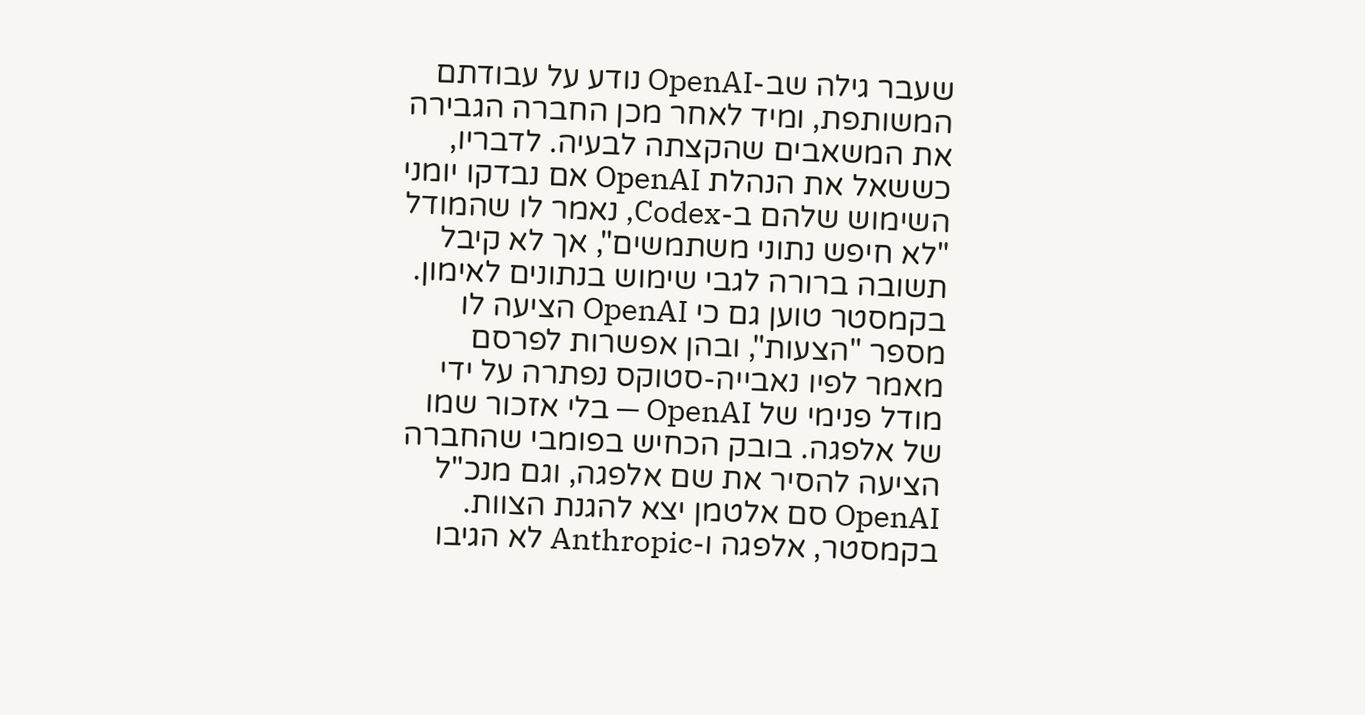שעבר גילה שב-OpenAI נודע על עבודתם המשותפת, ומיד לאחר מכן החברה הגבירה את המשאבים שהקצתה לבעיה. לדבריו, כששאל את הנהלת OpenAI אם נבדקו יומני השימוש שלהם ב-Codex, נאמר לו שהמודל "לא חיפש נתוני משתמשים", אך לא קיבל תשובה ברורה לגבי שימוש בנתונים לאימון. בקמסטר טוען גם כי OpenAI הציעה לו מספר "הצעות", ובהן אפשרות לפרסם מאמר לפיו נאבייה-סטוקס נפתרה על ידי מודל פנימי של OpenAI — בלי אזכור שמו של אלפגה. בובק הכחיש בפומבי שהחברה הציעה להסיר את שם אלפגה, וגם מנכ"ל OpenAI סם אלטמן יצא להגנת הצוות. בקמסטר, אלפגה ו-Anthropic לא הגיבו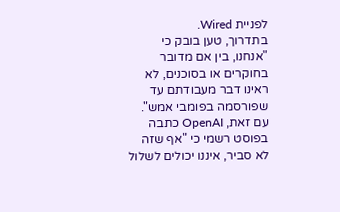לפניית Wired.
בתדרוך, טען בובק כי "אנחנו, בין אם מדובר בחוקרים או בסוכנים, לא ראינו דבר מעבודתם עד שפורסמה בפומבי אמש". עם זאת, OpenAI כתבה בפוסט רשמי כי "אף שזה לא סביר, איננו יכולים לשלול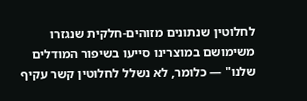לחלוטין שנתונים מזוהים-חלקית שנגזרו משימושם במוצרינו סייעו בשיפור המודלים שלנו" — כלומר, לא נשלל לחלוטין קשר עקיף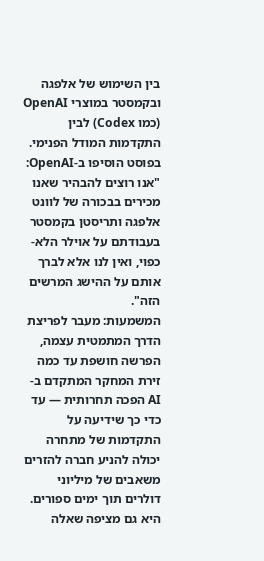בין השימוש של אלפגה ובקמסטר במוצרי OpenAI (כמו Codex) לבין התקדמות המודל הפנימי. בפוסט הוסיפו ב-OpenAI: "אנו רוצים להבהיר שאנו מכירים בבכורה של לוונט אלפגה ותריסטן בקמסטר בעבודתם על אוילר הלא-כפוי, ואין לנו אלא לברך אותם על ההישג המרשים הזה".
המשמעות: מעבר לפריצת הדרך המתמטית עצמה, הפרשה חושפת עד כמה זירת המחקר המתקדם ב-AI הפכה תחרותית — עד כדי כך שידיעה על התקדמות של מתחרה יכולה להניע חברה להזרים משאבים של מיליוני דולרים תוך ימים ספורים. היא גם מציפה שאלה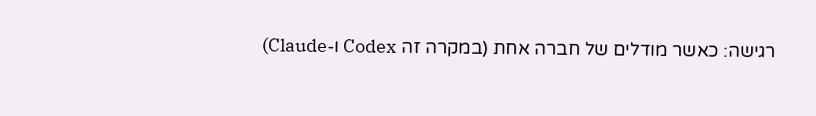רגישה: כאשר מודלים של חברה אחת (במקרה זה Codex ו-Claude)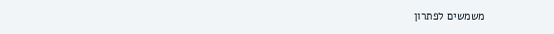משמשים לפתרון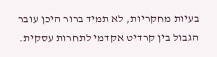בעיות מחקריות, לא תמיד ברור היכן עובר הגבול בין קרדיט אקדמי לתחרות עסקית.